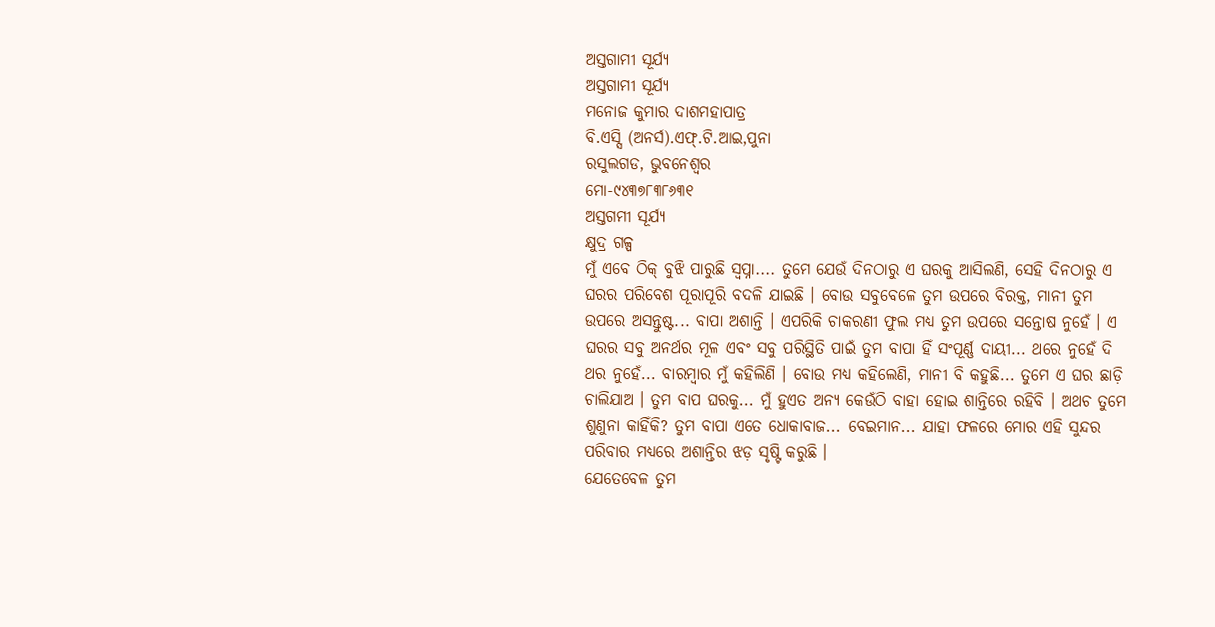ଅସ୍ତଗାମୀ ସୂର୍ଯ୍ୟ
ଅସ୍ତଗାମୀ ସୂର୍ଯ୍ୟ
ମନୋଜ କୁମାର ଦାଶମହାପାତ୍ର
ବି.ଏସ୍ସି (ଅନର୍ସ).ଏଫ୍.ଟି.ଆଇ,ପୁନା
ରସୁଲଗଡ, ଭୁବନେଶ୍ବର
ମୋ-୯୪୩୭୮୩୮୬୩୧
ଅସ୍ତଗମୀ ସୂର୍ଯ୍ୟ
କ୍ଷୁଦ୍ର ଗଳ୍ପ
ମୁଁ ଏବେ ଠିକ୍ ବୁଝି ପାରୁଛି ସ୍ବପ୍ନା.... ତୁମେ ଯେଉଁ ଦିନଠାରୁ ଏ ଘରକୁ ଆସିଲଣି, ସେହି ଦିନଠାରୁ ଏ ଘରର ପରିବେଶ ପୂରାପୂରି ବଦଳି ଯାଇଛି । ବୋଉ ସବୁବେଳେ ତୁମ ଉପରେ ବିରକ୍ତ, ମାନୀ ତୁମ ଉପରେ ଅସନ୍ତୁଷ୍ଟ... ବାପା ଅଶାନ୍ତି । ଏପରିକି ଚାକରଣୀ ଫୁଲ ମଧ୍ୟ ତୁମ ଉପରେ ସନ୍ତୋଷ ନୁହେଁ । ଏ ଘରର ସବୁ ଅନର୍ଥର ମୂଳ ଏବଂ ସବୁ ପରିସ୍ଥିତି ପାଇଁ ତୁମ ବାପା ହିଁ ସଂପୂର୍ଣ୍ଣ ଦାୟୀ... ଥରେ ନୁହେଁ ଦି ଥର ନୁହେଁ... ବାରମ୍ବାର ମୁଁ କହିଲିଣି । ବୋଉ ମଧ୍ୟ କହିଲେଣି, ମାନୀ ବି କହୁଛି... ତୁମେ ଏ ଘର ଛାଡ଼ି ଚାଲିଯାଅ । ତୁମ ବାପ ଘରକୁ... ମୁଁ ହୁଏତ ଅନ୍ୟ କେଉଁଠି ବାହା ହୋଇ ଶାନ୍ତିରେ ରହିବି । ଅଥଚ ତୁମେ ଶୁଣୁନା କାହିଁକି? ତୁମ ବାପା ଏତେ ଧୋକାବାଜ... ବେଇମାନ... ଯାହା ଫଳରେ ମୋର ଏହି ସୁନ୍ଦର ପରିବାର ମଧ୍ୟରେ ଅଶାନ୍ତିର ଝଡ଼ ସୃଷ୍ଟି କରୁଛି ।
ଯେତେବେଳ ତୁମ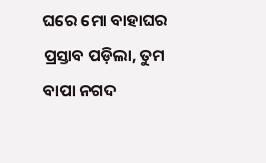ଘରେ ମୋ ବାହାଘର ପ୍ରସ୍ତାବ ପଡ଼ିଲା, ତୁମ ବାପା ନଗଦ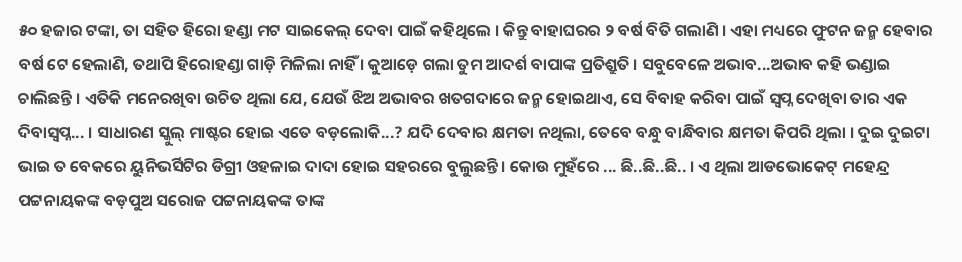୫୦ ହଜାର ଟଙ୍କା, ତା ସହିତ ହିରୋ ହଣ୍ଡା ମଟ ସାଇକେଲ୍ ଦେବା ପାଇଁ କହିଥିଲେ । କିନ୍ତୁ ବାହାଘରର ୨ ବର୍ଷ ବିତି ଗଲାଣି । ଏହା ମଧ୍ୟରେ ଫୁଟନ ଜନ୍ମ ହେବାର ବର୍ଷ ଟେ ହେଲାଣି, ତଥାପି ହିରୋହଣ୍ଡା ଗାଡ଼ି ମିଳିଲା ନାହିଁ । କୁଆଡ଼େ ଗଲା ତୁମ ଆଦର୍ଶ ବାପାଙ୍କ ପ୍ରତିଶ୍ରୁତି । ସବୁବେଳେ ଅଭାବ...ଅଭାବ କହି ଭଣ୍ଡାଇ ଚାଲିଛନ୍ତି । ଏତିକି ମନେରଖିବା ଉଚିତ ଥିଲା ଯେ, ଯେଉଁ ଝିଅ ଅଭାବର ଖତଗଦାରେ ଜନ୍ମ ହୋଇଥାଏ, ସେ ବିବାହ କରିବା ପାଇଁ ସ୍ବପ୍ନ ଦେଖିବା ତାର ଏକ ଦିବାସ୍ବପ୍ନ... । ସାଧାରଣ ସ୍କୁଲ୍ ମାଷ୍ଟର ହୋଇ ଏତେ ବଡ଼ଲୋକି...? ଯଦି ଦେବାର କ୍ଷମତା ନଥିଲା, ତେବେ ବନ୍ଧୁ ବାନ୍ଧିବାର କ୍ଷମତା କିପରି ଥିଲା । ଦୁଇ ଦୁଇଟା ଭାଇ ତ ବେକରେ ୟୁନିଭର୍ସିଟିର ଡିଗ୍ରୀ ଓହଳାଇ ଦାଦା ହୋଇ ସହରରେ ବୁଲୁଛନ୍ତି । କୋଉ ମୁହଁରେ ... ଛି..ଛି..ଛି.. । ଏ ଥିଲା ଆଡଭୋକେଟ୍ ମହେନ୍ଦ୍ର ପଟ୍ଟନାୟକଙ୍କ ବଡ଼ପୁଅ ସରୋଜ ପଟ୍ଟନାୟକଙ୍କ ତାଙ୍କ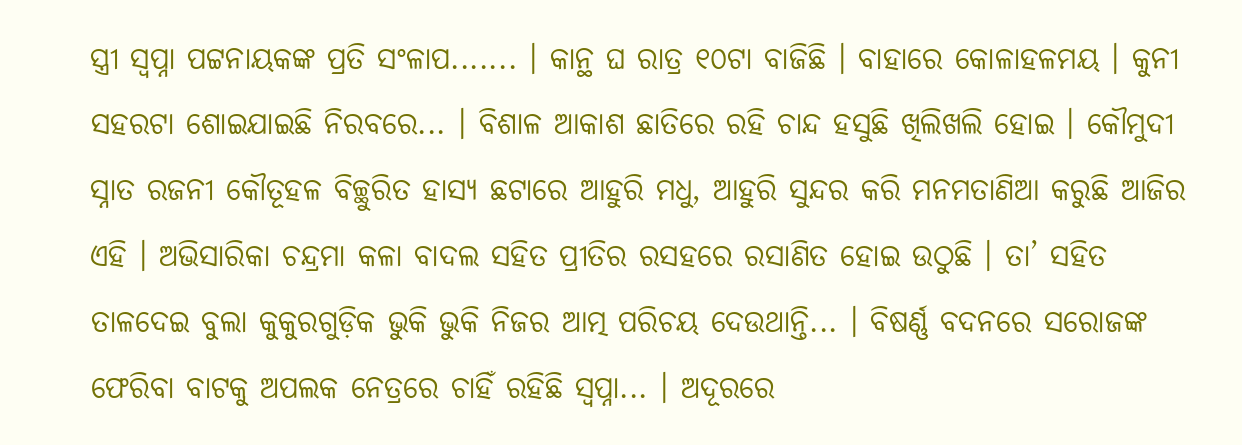ସ୍ତ୍ରୀ ସ୍ବପ୍ନା ପଟ୍ଟନାୟକଙ୍କ ପ୍ରତି ସଂଳାପ....... । କାନ୍ଥ ଘ ରାତ୍ର ୧୦ଟା ବାଜିଛି । ବାହାରେ କୋଳାହଳମୟ । କୁନୀ ସହରଟା ଶୋଇଯାଇଛି ନିରବରେ... । ବିଶାଳ ଆକାଶ ଛାତିରେ ରହି ଚାନ୍ଦ ହସୁଛି ଖିଲିଖଲି ହୋଇ । କୌମୁଦୀ ସ୍ନାତ ରଜନୀ କୌତୂହଳ ବିଚ୍ଛୁରିତ ହାସ୍ୟ ଛଟାରେ ଆହୁରି ମଧୁ, ଆହୁରି ସୁନ୍ଦର କରି ମନମତାଣିଆ କରୁଛି ଆଜିର ଏହି । ଅଭିସାରିକା ଚନ୍ଦ୍ରମା କଳା ବାଦଲ ସହିତ ପ୍ରୀତିର ରସହରେ ରସାଣିତ ହୋଇ ଉଠୁଛି । ତା’ ସହିତ ତାଳଦେଇ ବୁଲା କୁକୁରଗୁଡ଼ିକ ଭୁକି ଭୁକି ନିଜର ଆତ୍ମ ପରିଚୟ ଦେଉଥାନ୍ତି... । ବିଷର୍ଣ୍ଣ ବଦନରେ ସରୋଜଙ୍କ ଫେରିବା ବାଟକୁ ଅପଲକ ନେତ୍ରରେ ଚାହିଁ ରହିଛି ସ୍ବପ୍ନା... । ଅଦୂରରେ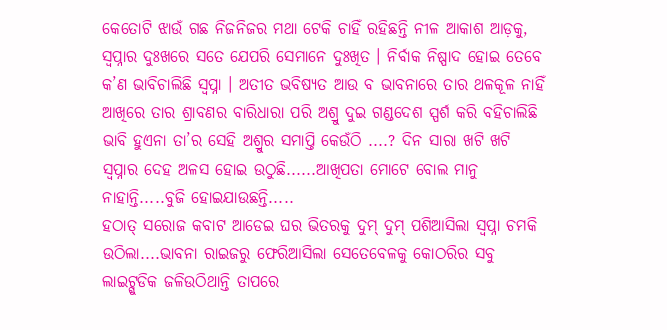କେତୋଟି ଝାଉଁ ଗଛ ନିଜନିଜର ମଥା ଟେକି ଚାହିଁ ରହିଛନ୍ତି ନୀଳ ଆକାଶ ଆଡ଼କୁ, ସ୍ବପ୍ନାର ଦୁଃଖରେ ସତେ ଯେପରି ସେମାନେ ଦୁଃଖିତ । ନିର୍ବାକ ନିଷ୍ପାଦ ହୋଇ ତେବେ କ’ଣ ଭାବିଚାଲିଛି ସ୍ବପ୍ନା । ଅତୀତ ଭବିଷ୍ୟତ ଆଉ ବ ଭାବନାରେ ତାର ଥଳକୂଳ ନାହିଁ ଆଖିରେ ତାର ଶ୍ରାବଣର ବାରିଧାରା ପରି ଅଶ୍ରୁ ଦୁଇ ଗଣ୍ଡଦେଶ ସ୍ପର୍ଶ କରି ବହିଚାଲିଛି ଭାବି ହୁଏନା ତା’ର ସେହି ଅଶ୍ରୁର ସମାପ୍ତି କେଉଁଠି ....? ଦିନ ସାରା ଖଟି ଖଟି ସ୍ବପ୍ନାର ଦେହ ଅଳସ ହୋଇ ଉଠୁଛି......ଆଖିପତା ମୋଟେ ବୋଲ ମାନୁ ନାହାନ୍ତି.....ବୁଜି ହୋଇଯାଉଛନ୍ତି.....
ହଠାତ୍ ସରୋଜ କବାଟ ଆଡେଇ ଘର ଭିତରକୁ ଦୁମ୍ ଦୁମ୍ ପଶିଆସିଲା ସ୍ବପ୍ନା ଚମକି ଉଠିଲା....ଭାବନା ରାଇଜରୁ ଫେରିଆସିଲା ସେତେବେଳକୁ କୋଠରିର ସବୁ ଲାଇଟ୍ଗୁଡିକ ଜଳିଉଠିଥାନ୍ତି ତାପରେ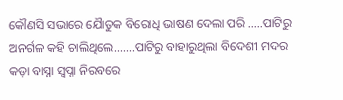କୌଣସି ସଭାରେ ଯୈାତୁକ ବିରୋଧି ଭାଷଣ ଦେଲା ପରି .....ପାଟିରୁ ଅନର୍ଗଳ କହି ଚାଲିଥିଲେ.......ପାଟିରୁ ବାହାରୁଥିଲା ବିଦେଶୀ ମଦର କଡ଼ା ବାସ୍ନା ସ୍ବପ୍ନା ନିରବରେ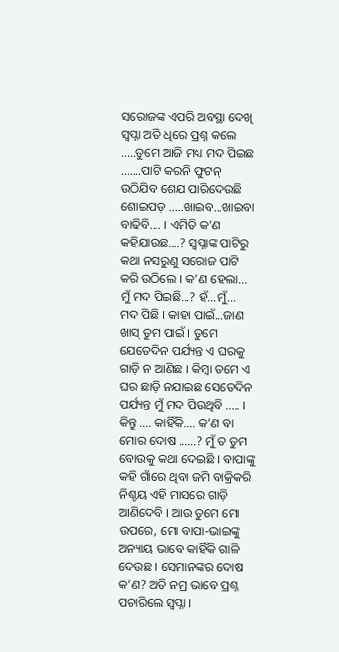ସରୋଜଙ୍କ ଏପରି ଅବସ୍ଥା ଦେଖି ସ୍ବପ୍ନା ଅତି ଧିରେ ପ୍ରଶ୍ନ କଲେ .....ତୁମେ ଆଜି ମଧ୍ୟ ମଦ ପିଇଛ .......ପାଟି କରନି ଫୁଟନ୍ ଉଠିଯିବ ଶେଯ ପାରିଦେଉଛି ଶୋଇପଡ଼ .....ଖାଇବ...ଖାଇବା ବାଢିବି.... । ଏମିତି କ’ଣ କହିଯାଉଛ....? ସ୍ବପ୍ନାଙ୍କ ପାଟିରୁ କଥା ନସରୁଣୁ ସରୋଜ ପାଟି କରି ଉଠିଲେ । କ’ଣ ହେଲା... ମୁଁ ମଦ ପିଇଛି...? ହଁ...ମୁଁ... ମଦ ପିଛି । କାହା ପାଇଁ...ଜାଣ ଖାସ୍ ତୁମ ପାଇଁ । ତୁମେ ଯେତେଦିନ ପର୍ଯ୍ୟନ୍ତ ଏ ଘରକୁ ଗାଡ଼ି ନ ଆଣିଛ । କିମ୍ବା ତମେ ଏ ଘର ଛାଡ଼ି ନଯାଇଛ ସେତେଦିନ ପର୍ଯ୍ୟନ୍ତ ମୁଁ ମଦ ପିଉଥିବି ..... ।
କିନ୍ତୁ .... କାହିଁକି.... କ’ଣ ବା ମୋର ଦୋଷ ......? ମୁଁ ତ ତୁମ ବୋଉକୁ କଥା ଦେଇଛି । ବାପାଙ୍କୁ କହି ଗାଁରେ ଥିବା ଜମି ବାକ୍ରିକରି ନିଶ୍ଚୟ ଏହି ମାସରେ ଗାଡ଼ି ଆଣିଦେବି । ଆଉ ତୁମେ ମୋ ଉପରେ, ମୋ ବାପା-ଭାଇଙ୍କୁ ଅନ୍ୟାୟ ଭାବେ କାହିଁକି ଗାଳି ଦେଉଛ । ସେମାନଙ୍କର ଦୋଷ କ’ଣ? ଅତି ନମ୍ର ଭାବେ ପ୍ରଶ୍ନ ପଚାରିଲେ ସ୍ବପ୍ନା ।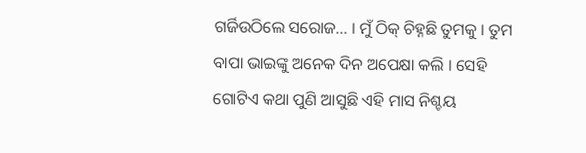ଗର୍ଜିଉଠିଲେ ସରୋଜ... । ମୁଁ ଠିକ୍ ଚିହ୍ନଛି ତୁମକୁ । ତୁମ ବାପା ଭାଇଙ୍କୁ ଅନେକ ଦିନ ଅପେକ୍ଷା କଲି । ସେହି ଗୋଟିଏ କଥା ପୁଣି ଆସୁଛି ଏହି ମାସ ନିଶ୍ଚୟ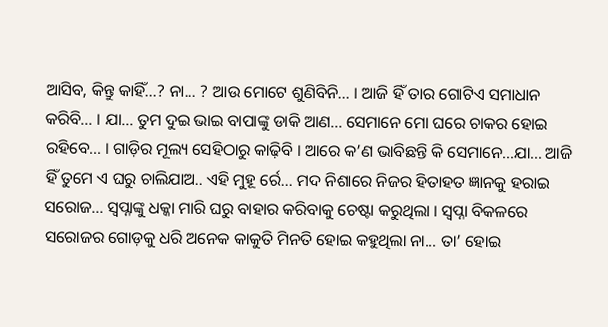ଆସିବ, କିନ୍ତୁ କାହିଁ...? ନା... ? ଆଉ ମୋଟେ ଶୁଣିବିନି... । ଆଜି ହିଁ ତାର ଗୋଟିଏ ସମାଧାନ କରିବି... । ଯା... ତୁମ ଦୁଇ ଭାଇ ବାପାଙ୍କୁ ଡାକି ଆଣ... ସେମାନେ ମୋ ଘରେ ଚାକର ହୋଇ ରହିବେ... । ଗାଡ଼ିର ମୂଲ୍ୟ ସେହିଠାରୁ କାଢ଼ିବି । ଆରେ କ’ଣ ଭାବିଛନ୍ତି କି ସେମାନେ...ଯା... ଆଜି ହିଁ ତୁମେ ଏ ଘରୁ ଚାଲିଯାଅ.. ଏହି ମୁହୂ ର୍ରେ... ମଦ ନିଶାରେ ନିଜର ହିତାହତ ଜ୍ଞାନକୁ ହରାଇ ସରୋଜ... ସ୍ବପ୍ନାଙ୍କୁ ଧକ୍କା ମାରି ଘରୁ ବାହାର କରିବାକୁ ଚେଷ୍ଟା କରୁଥିଲା । ସ୍ବପ୍ନା ବିକଳରେ ସରୋଜର ଗୋଡ଼କୁ ଧରି ଅନେକ କାକୁତି ମିନତି ହୋଇ କହୁଥିଲା ନା... ତା’ ହୋଇ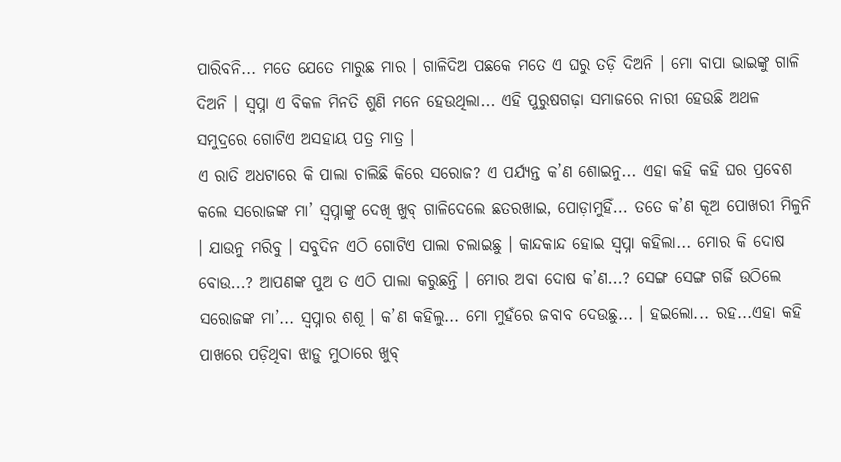ପାରିବନି... ମତେ ଯେତେ ମାରୁଛ ମାର । ଗାଳିଦିଅ ପଛକେ ମତେ ଏ ଘରୁ ତଡ଼ି ଦିଅନି । ମୋ ବାପା ଭାଇଙ୍କୁ ଗାଳି ଦିଅନି । ସ୍ବପ୍ନା ଏ ବିକଳ ମିନତି ଶୁଣି ମନେ ହେଉଥିଲା... ଏହି ପୁରୁଷଗଢ଼ା ସମାଜରେ ନାରୀ ହେଉଛି ଅଥଳ ସମୁଦ୍ରରେ ଗୋଟିଏ ଅସହାୟ ପତ୍ର ମାତ୍ର ।
ଏ ରାତି ଅଧଟାରେ କି ପାଲା ଚାଲିଛି କିରେ ସରୋଜ? ଏ ପର୍ଯ୍ୟନ୍ତ କ’ଣ ଶୋଇନୁ... ଏହା କହି କହି ଘର ପ୍ରବେଶ କଲେ ସରୋଜଙ୍କ ମା’ ସ୍ବପ୍ନାଙ୍କୁ ଦେଖି ଖୁବ୍ ଗାଳିଦେଲେ ଛତରଖାଇ, ପୋଡ଼ାମୁହିଁ... ତତେ କ’ଣ କୂଅ ପୋଖରୀ ମିଳୁନି । ଯାଉନୁ ମରିବୁ । ସବୁଦିନ ଏଠି ଗୋଟିଏ ପାଲା ଚଲାଇଛୁ । କାନ୍ଦକାନ୍ଦ ହୋଇ ସ୍ବପ୍ନା କହିଲା... ମୋର କି ଦୋଷ ବୋଉ...? ଆପଣଙ୍କ ପୁଅ ତ ଏଠି ପାଲା କରୁଛନ୍ତି । ମୋର ଅବା ଦୋଷ କ’ଣ...? ସେଙ୍ଗ ସେଙ୍ଗ ଗର୍ଜି ଉଠିଲେ ସରୋଜଙ୍କ ମା’... ସ୍ବପ୍ନାର ଶଶୂ । କ’ଣ କହିଲୁ... ମୋ ମୁହଁରେ ଜବାବ ଦେଉଛୁ... । ହଇଲୋ... ରହ...ଏହା କହି ପାଖରେ ପଡ଼ିଥିବା ଝାଡ଼ୁ ମୁଠାରେ ଖୁବ୍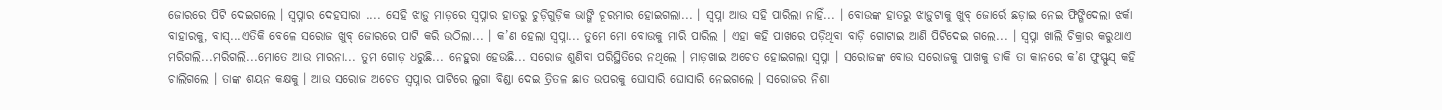ଜୋରରେ ପିଟି ଦେଇଗଲେ । ସ୍ବପ୍ନାର ଦେହସାରା .... ସେହି ଝାଡ଼ୁ ମାଡ଼ରେ ସ୍ବପ୍ନାର ହାତରୁ ଚୁଡ଼ିଗୁଡ଼ିକ ଭାଙ୍ଗି ଚୂରମାର ହୋଇଗଲା... । ସ୍ବପ୍ନା ଆଉ ସହି ପାରିଲା ନାହିଁ... । ବୋଉଙ୍କ ହାତରୁ ଝାଡ଼ୁଟାକୁ ଖୁବ୍ ଜୋର୍ରେ ଛଡ଼ାଇ ନେଇ ଫିଙ୍ଗିଦେଲା ଝର୍କା ବାହାରକୁ, ବାସ୍...ଏତିକି ବେଳେ ସରୋଜ ଖୁବ୍ ଜୋରରେ ପାଟି କରି ଉଠିଲା... । କ’ଣ ହେଲା ସ୍ବପ୍ନା... ତୁମେ ମୋ ବୋଉକୁ ମାରି ପାରିଲ । ଏହା କହି ପାଖରେ ପଡ଼ିଥିବା ବାଡ଼ି ଗୋଟାଇ ଆଣି ପିଟିଦେଇ ଗଲେ... । ସ୍ବପ୍ନା ଖାଲି ଚିକ୍ରାର କରୁଥାଏ ମରିଗଲି...ମରିଗଲି...ମୋତେ ଆଉ ମାରନା... ତୁମ ଗୋଡ଼ ଧରୁଛି... ନେହୁରା ହେଉଛି... ସରୋଜ ଶୁଣିବା ପରିସ୍ଥିତିରେ ନଥିଲେ । ମାଡ଼ଖାଇ ଅଚେତ ହୋଇଗଲା ସ୍ବପ୍ନା । ସରୋଜଙ୍କ ବୋଉ ସରୋଜକୁ ପାଖକୁ ଡାକି ତା କାନରେ କ’ଣ ଫୁସ୍ଫୁସ୍ କହି ଚାଲିଗଲେ । ତାଙ୍କ ଶୟନ କକ୍ଷକୁ । ଆଉ ସରୋଜ ଅଚେତ ସ୍ବପ୍ନାର ପାଟିରେ ଲୁଗା ବିଣ୍ଡା ଦେଇ ତ୍ରିତଳ ଛାତ ଉପରକୁ ଘୋସାରି ଘୋସାରି ନେଇଗଲେ । ସରୋଜର ନିଶା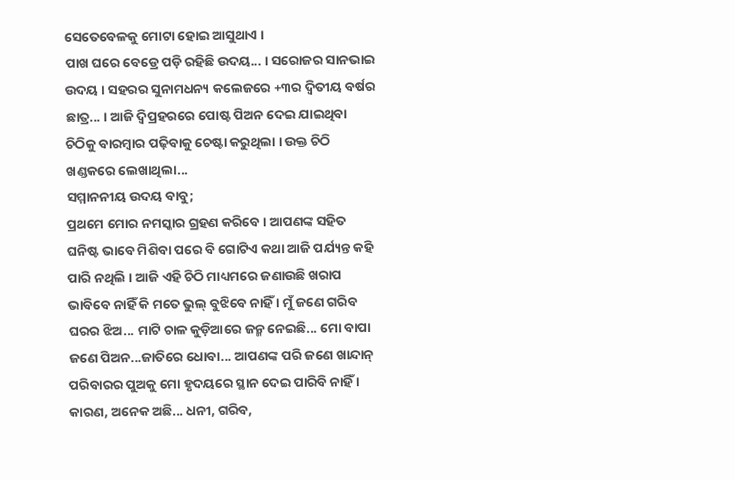ସେତେବେଳକୁ ମୋଟା ହୋଇ ଆସୁଥାଏ ।
ପାଖ ଘରେ ବେଡ୍ରେ ପଡ଼ି ରହିଛି ଉଦୟ... । ସରୋଜର ସାନଭାଇ ଉଦୟ । ସହରର ସୁନାମଧନ୍ୟ କଲେଜରେ +୩ର ଦ୍ବିତୀୟ ବର୍ଷର ଛାତ୍ର... । ଆଜି ଦ୍ବିପ୍ରହରରେ ପୋଷ୍ଟ ପିଅନ ଦେଇ ଯାଇଥିବା ଚିଠିକୁ ବାରମ୍ବାର ପଢ଼ିବାକୁ ଚେଷ୍ଟା କରୁଥିଲା । ଉକ୍ତ ଚିଠି ଖଣ୍ଡକରେ ଲେଖାଥିଲା...
ସମ୍ମାନନୀୟ ଉଦୟ ବାବୁ;
ପ୍ରଥମେ ମୋର ନମସ୍କାର ଗ୍ରହଣ କରିବେ । ଆପଣଙ୍କ ସହିତ ଘନିଷ୍ଟ ଭାବେ ମିଶିବା ପରେ ବି ଗୋଟିଏ କଥା ଆଜି ପର୍ଯ୍ୟନ୍ତ କହି ପାରି ନଥିଲି । ଆଜି ଏହି ଚିଠି ମାଧ୍ୟମରେ ଜଣାଉଛି ଖରାପ ଭାବିବେ ନାହିଁ କି ମତେ ଭୁଲ୍ ବୁଝିବେ ନାହିଁ । ମୁଁ ଜଣେ ଗରିବ ଘରର ଝିଅ... ମାଟି ଚାଳ କୁଡ଼ିଆରେ ଜନ୍ମ ନେଇଛି... ମୋ ବାପା ଜଣେ ପିଅନ...ଜାତିରେ ଧୋବା... ଆପଣଙ୍କ ପରି ଜଣେ ଖାନ୍ଦାନ୍ ପରିବାରର ପୁଅକୁ ମୋ ହୃଦୟରେ ସ୍ଥାନ ଦେଇ ପାରିବି ନାହିଁ । କାରଣ, ଅନେକ ଅଛି... ଧନୀ, ଗରିବ,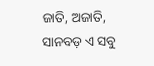ଜାତି, ଅଜାତି, ସାନବଡ଼ ଏ ସବୁ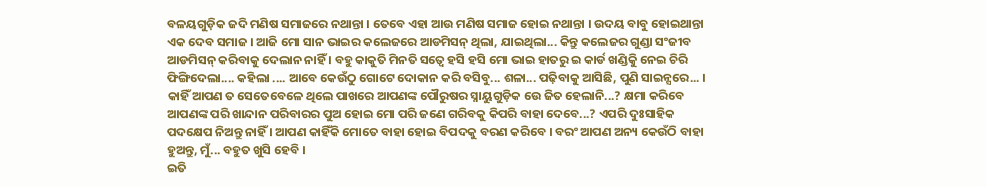ବଳୟଗୁଡ଼ିକ ଜଦି ମଣିଷ ସମାଜରେ ନଥାନ୍ତା । ତେବେ ଏହା ଆଉ ମଣିଷ ସମାଜ ହୋଇ ନଥାନ୍ତା । ଉଦୟ ବାବୁ ହୋଇଥାନ୍ତା ଏକ ଦେବ ସମାଜ । ଆଜି ମୋ ସାନ ଭାଇର କଲେଜରେ ଆଡମିସନ୍ ଥିଲା, ଯାଇଥିଲା... କିନ୍ତୁ କଲେଜର ଗୁଣ୍ଡା ସଂଜୀବ ଆଡମିସନ୍ କରିବାକୁ ଦେଲାନ ନାହିଁ । ବହୁ କାକୁତି ମିନତି ସତ୍ବେ ହସି ହସି ମୋ ଭାଇ ହାତରୁ ଇ କାର୍ଡ ଖଣ୍ଡିକୁି ନେଇ ଚିରି ଫିଙ୍ଗିଦେଲା.... କହିଲା .... ଆବେ କେଉଁଠୁ ଗୋଟେ ଦୋକାନ କରି ବସିବୁ... ଶଳା... ପଢ଼ିବାକୁ ଆସିଛି, ପୁଣି ସାଇନ୍ସରେ... । କାହିଁ ଆପଣ ତ ସେତେବେଳେ ଥିଲେ ପାଖରେ ଆପଣଙ୍କ ପୌରୁଷର ସ୍ନାୟୁଗୁଡ଼ିକ ଉେ ଜିତ ହେଲାନି...? କ୍ଷମା କରିବେ ଆପଣଙ୍କ ପରି ଖାନ୍ଦାନ ପରିବାରର ପୁଅ ହୋଇ ମୋ ପରି ଜଣେ ଗରିବକୁ କିପରି ବାହା ଦେବେ...? ଏପରି ଦୁଃସାହିକ ପଦକ୍ଷେପ ନିଅନ୍ତୁ ନାହିଁ । ଆପଣ କାହିଁକି ମୋତେ ବାହା ହୋଇ ବିପଦକୁ ବରଣ କରିବେ । ବରଂ ଆପଣ ଅନ୍ୟ କେଉଁଠି ବାହା ହୁଅନ୍ତୁ, ମୁଁ... ବହୁତ ଖୁସି ହେବି ।
ଇତି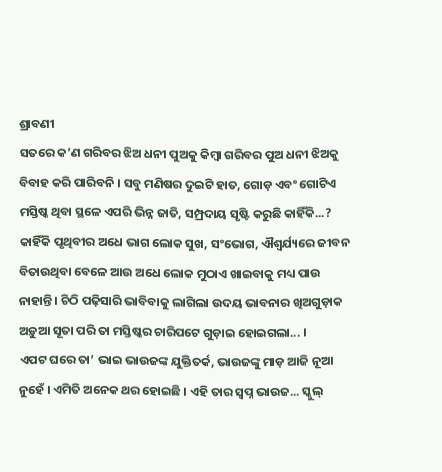ଶ୍ରାବଣୀ
ସତରେ କ’ଣ ଗରିବର ଝିଅ ଧନୀ ପୁଅକୁ କିମ୍ବା ଗରିବର ପୁଅ ଧନୀ ଝିଅକୁ ବିବାହ କରି ପାରିବନି । ସବୁ ମଣିଷର ଦୁଇଟି ହାତ, ଗୋଡ଼ ଏବଂ ଗୋଟିଏ ମସ୍ତିଷ୍କ ଥିବା ସ୍ଥଳେ ଏପରି ଭିନ୍ନ ଜାତି, ସମ୍ପ୍ରଦାୟ ସୃଷ୍ଟି କରୁଛି କାହିଁକି...? କାହିଁକି ପୃଥିବୀର ଅଧେ ଭାଗ ଲୋକ ସୁଖ, ସଂଭୋଗ, ଐଶ୍ବର୍ଯ୍ୟରେ ଜୀବନ ବିତାଉଥିବା ବେଳେ ଆଉ ଅଧେ ଲୋକ ମୁଠାଏ ଖାଇବାକୁ ମଧ୍ୟ ପାଉ ନାହାନ୍ତି । ଚିଠି ପଢ଼ିସାରି ଭାବିବାକୁ ଲାଗିଲା ଉଦୟ ଭାବନାର ଖିଅଗୁଡ଼ାକ ଅଡ଼ୁଆ ସୂତା ପରି ତା ମସ୍ତିଷ୍କର ଚାରିପଟେ ଗୁଡ଼ାଇ ହୋଇଗଲା... ।
ଏପଟ ଘରେ ତା’ ଭାଇ ଭାଉଜଙ୍କ ଯୁକ୍ତିତର୍କ, ଭାଉଜଙ୍କୁ ମାଡ଼ ଆଜି ନୂଆ ନୁହେଁ । ଏମିତି ଅନେକ ଥର ହୋଇଛି । ଏହି ତାର ସ୍ବପ୍ନ ଭାଉଜ... ସ୍କୁଲ୍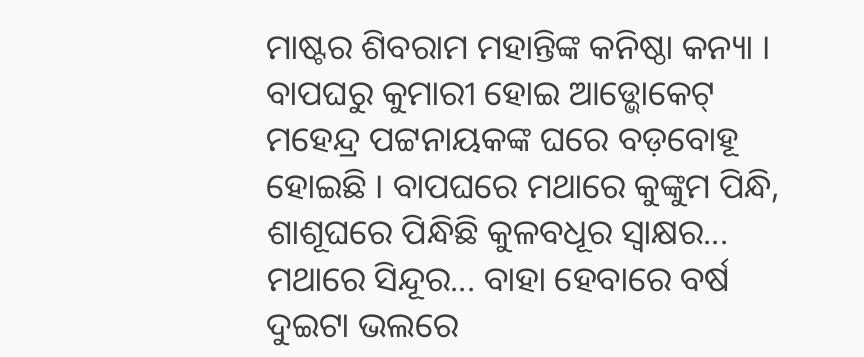ମାଷ୍ଟର ଶିବରାମ ମହାନ୍ତିଙ୍କ କନିଷ୍ଠା କନ୍ୟା । ବାପଘରୁ କୁମାରୀ ହୋଇ ଆଡ୍ଭୋକେଟ୍ ମହେନ୍ଦ୍ର ପଟ୍ଟନାୟକଙ୍କ ଘରେ ବଡ଼ବୋହୂ ହୋଇଛି । ବାପଘରେ ମଥାରେ କୁଙ୍କୁମ ପିନ୍ଧି, ଶାଶୂଘରେ ପିନ୍ଧିଛି କୁଳବଧୂର ସ୍ବାକ୍ଷର... ମଥାରେ ସିନ୍ଦୂର... ବାହା ହେବାରେ ବର୍ଷ ଦୁଇଟା ଭଲରେ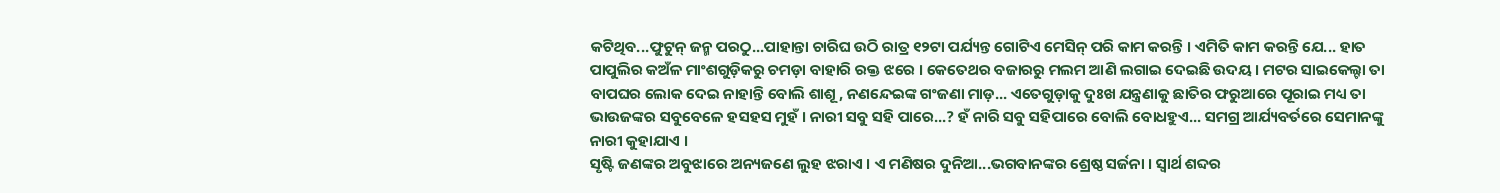କଟିଥିବ...ଫୁଟୁନ୍ ଜନ୍ମ ପରଠୁ...ପାହାନ୍ତା ଚାରିଘ ଉଠି ରାତ୍ର ୧୨ଟା ପର୍ଯ୍ୟନ୍ତ ଗୋଟିଏ ମେସିନ୍ ପରି କାମ କରନ୍ତି । ଏମିତି କାମ କରନ୍ତି ଯେ... ହାତ ପାପୁଲିର କଅଁଳ ମାଂଶଗୁଡ଼ିକରୁ ଚମଡ଼ା ବାହାରି ରକ୍ତ ଝରେ । କେତେଥର ବଜାରରୁ ମଲମ ଆଣି ଲଗାଇ ଦେଇଛି ଉଦୟ । ମଟର ସାଇକେଲ୍ଟା ତା ବାପଘର ଲୋକ ଦେଇ ନାହାନ୍ତି ବୋଲି ଶାଶୂ, ନଣନ୍ଦେଇଙ୍କ ଗଂଜଣା ମାଡ଼... ଏତେଗୁଡ଼ାକୁ ଦୁଃଖ ଯନ୍ତ୍ରଣାକୁ ଛାତିର ଫରୁଆରେ ପୂରାଇ ମଧ୍ୟ ତା ଭାଉଜଙ୍କର ସବୁବେଳେ ହସହସ ମୁହଁ । ନାରୀ ସବୁ ସହି ପାରେ...? ହଁ ନାରି ସବୁ ସହିପାରେ ବୋଲି ବୋଧହୁଏ... ସମଗ୍ର ଆର୍ଯ୍ୟବର୍ତରେ ସେମାନଙ୍କୁ ନାରୀ କୁହାଯାଏ ।
ସୃଷ୍ଟି ଜଣଙ୍କର ଅବୁଝାରେ ଅନ୍ୟଜଣେ ଲୁହ ଝରାଏ । ଏ ମଣିଷର ଦୁନିଆ...ଭଗବାନଙ୍କର ଶ୍ରେଷ୍ଠ ସର୍ଜନା । ସ୍ବାର୍ଥ ଶବ୍ଦର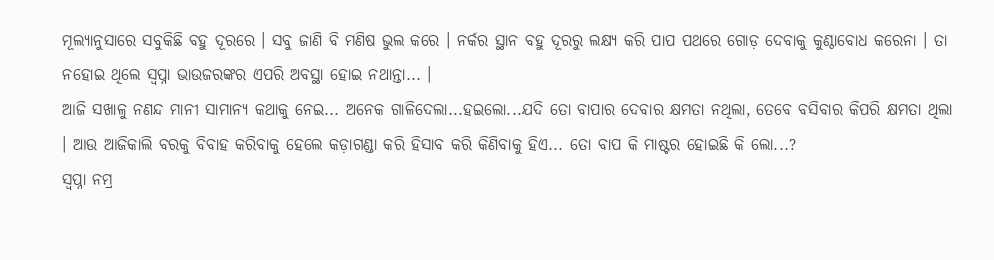ମୂଲ୍ୟାନୁସାରେ ସବୁକିଛି ବହୁ ଦୂରରେ । ସବୁ ଜାଣି ବି ମଣିଷ ଭୁଲ କରେ । ନର୍କର ସ୍ଥାନ ବହୁ ଦୂରରୁ ଲକ୍ଷ୍ୟ କରି ପାପ ପଥରେ ଗୋଡ଼ ଦେବାକୁ କୁଣ୍ଠାବୋଧ କରେନା । ତା ନହୋଇ ଥିଲେ ସ୍ବପ୍ନା ଭାଉଜରଙ୍କର ଏପରି ଅବସ୍ଥା ହୋଇ ନଥାନ୍ତା... ।
ଆଜି ସଖାଳୁ ନଣନ୍ଦ ମାନୀ ସାମାନ୍ୟ କଥାକୁ ନେଇ... ଅନେକ ଗାଳିଦେଲା...ହଇଲୋ...ଯଦି ତୋ ବାପାର ଦେବାର କ୍ଷମତା ନଥିଲା, ତେବେ ବସିବାର କିପରି କ୍ଷମତା ଥିଲା । ଆଉ ଆଜିକାଲି ବରକୁ ବିବାହ କରିବାକୁ ହେଲେ କଡ଼ାଗଣ୍ଡା କରି ହିସାବ କରି କିଣିବାକୁ ହିଏ... ତୋ ବାପ କି ମାଷ୍ଟର ହୋଇଛି କି ଲୋ...?
ସ୍ବପ୍ନା ନମ୍ର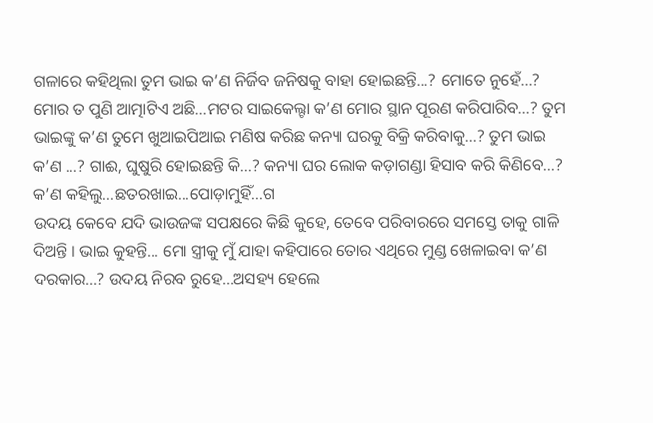ଗଳାରେ କହିଥିଲା ତୁମ ଭାଇ କ’ଣ ନିର୍ଜିବ ଜନିଷକୁ ବାହା ହୋଇଛନ୍ତି...? ମୋତେ ନୁହେଁ...? ମୋର ତ ପୁଣି ଆତ୍ମାଟିଏ ଅଛି...ମଟର ସାଇକେଲ୍ଟା କ’ଣ ମୋର ସ୍ଥାନ ପୂରଣ କରିପାରିବ...? ତୁମ ଭାଇଙ୍କୁ କ’ଣ ତୁମେ ଖୁଆଇପିଆଇ ମଣିଷ କରିଛ କନ୍ୟା ଘରକୁ ବିକ୍ରି କରିବାକୁ...? ତୁମ ଭାଇ କ’ଣ ...? ଗାଈ, ଘୁଷୁରି ହୋଇଛନ୍ତି କି...? କନ୍ୟା ଘର ଲୋକ କଡ଼ାଗଣ୍ଡା ହିସାବ କରି କିଣିବେ...?
କ’ଣ କହିଲୁ...ଛତରଖାଇ...ପୋଡ଼ାମୁହିଁ...ଗ
ଉଦୟ କେବେ ଯଦି ଭାଉଜଙ୍କ ସପକ୍ଷରେ କିଛି କୁହେ, ତେବେ ପରିବାରରେ ସମସ୍ତେ ତାକୁ ଗାଳି ଦିଅନ୍ତି । ଭାଇ କୁହନ୍ତି... ମୋ ସ୍ତ୍ରୀକୁ ମୁଁ ଯାହା କହିପାରେ ତୋର ଏଥିରେ ମୁଣ୍ଡ ଖେଳାଇବା କ’ଣ ଦରକାର...? ଉଦୟ ନିରବ ରୁହେ...ଅସହ୍ୟ ହେଲେ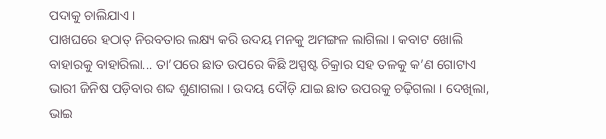ପଦାକୁ ଚାଲିଯାଏ ।
ପାଖଘରେ ହଠାତ୍ ନିରବତାର ଲକ୍ଷ୍ୟ କରି ଉଦୟ ମନକୁ ଅମଙ୍ଗଳ ଲାଗିଲା । କବାଟ ଖୋଲି ବାହାରକୁ ବାହାରିଲା... ତା’ପରେ ଛାତ ଉପରେ କିଛି ଅସ୍ପଷ୍ଟ ଚିକ୍ରାର ସହ ତଳକୁ କ’ଣ ଗୋଟାଏ ଭାରୀ ଜିନିଷ ପଡ଼ିବାର ଶବ୍ଦ ଶୁଣାଗଲା । ଉଦୟ ଦୌଡ଼ି ଯାଇ ଛାତ ଉପରକୁ ଚଢ଼ିଗଲା । ଦେଖିଲା, ଭାଇ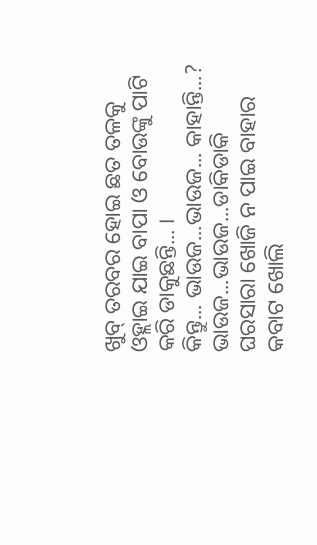ଖୁବ୍ ତରବର ହୋଇ ଛତ ତଳକୁ ଓହ୍ଲାଇ ଯାଇ ବାପା ଓ ବୋଉଙ୍କୁ ପାଟି କରି ଡାକୁଛନ୍ତି... ।
କିନ୍ତୁ... ଭାଉଜ...ଭାଉଜ... କାହାନ୍ତି...? ଭାଉଜ...ଭାଉଜ...ଡାକିଡାକି ଘରସାରା ଖୋଜି ନ ପାଇ ବାହାର କବାଟ ଖୋଲି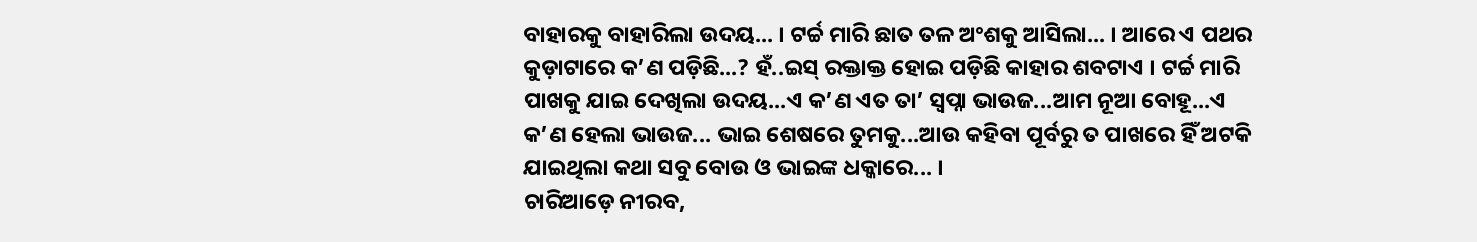ବାହାରକୁ ବାହାରିଲା ଉଦୟ... । ଟର୍ଚ୍ଚ ମାରି ଛାତ ତଳ ଅଂଶକୁ ଆସିଲା... । ଆରେ ଏ ପଥର କୁଡ଼ାଟାରେ କ’ଣ ପଡ଼ିଛି...? ହଁ..ଇସ୍ ରକ୍ତାକ୍ତ ହୋଇ ପଡ଼ିଛି କାହାର ଶବଟାଏ । ଟର୍ଚ୍ଚ ମାରି ପାଖକୁ ଯାଇ ଦେଖିଲା ଉଦୟ...ଏ କ’ଣ ଏତ ତା’ ସ୍ବପ୍ନା ଭାଉଜ...ଆମ ନୂଆ ବୋହୂ...ଏ କ’ଣ ହେଲା ଭାଉଜ... ଭାଇ ଶେଷରେ ତୁମକୁ...ଆଉ କହିବା ପୂର୍ବରୁ ତ ପାଖରେ ହିଁ ଅଟକି ଯାଇଥିଲା କଥା ସବୁ ବୋଉ ଓ ଭାଇଙ୍କ ଧକ୍କାରେ... ।
ଚାରିଆଡ଼େ ନୀରବ,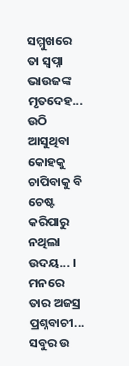ସମ୍ମୁଖରେ ତା ସ୍ବପ୍ନା ଭାଉଜଙ୍କ ମୃତଦେହ... ଉଠି ଆସୁଥିବା କୋହକୁ ଚାପିବାକୁ ବି ଚେଷ୍ଟ କରିପାରୁ ନଥିଲା ଉଦୟ... । ମନରେ ତାର ଅଜସ୍ର ପ୍ରଶ୍ନବାଚୀ... ସବୁର ଉ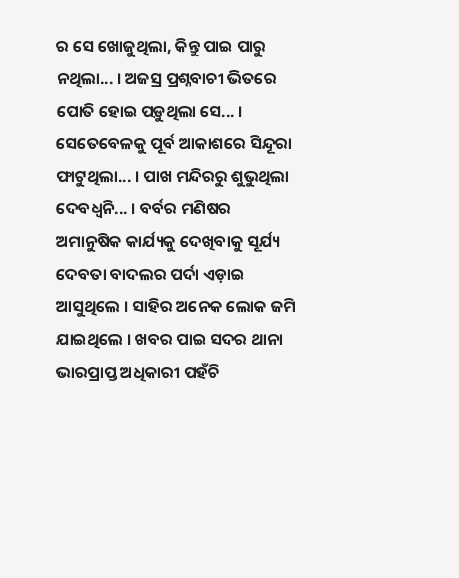ର ସେ ଖୋଜୁଥିଲା, କିନ୍ତୁ ପାଇ ପାରୁ ନଥିଲା... । ଅଜସ୍ର ପ୍ରଶ୍ନବାଚୀ ଭିତରେ ପୋତି ହୋଇ ପଡ଼ୁଥିଲା ସେ... ।
ସେତେବେଳକୁ ପୂର୍ବ ଆକାଶରେ ସିନ୍ଦୂରା ଫାଟୁଥିଲା... । ପାଖ ମନ୍ଦିରରୁ ଶୁଭୁଥିଲା ଦେବଧ୍ବନି... । ବର୍ବର ମଣିଷର ଅମାନୁଷିକ କାର୍ଯ୍ୟକୁ ଦେଖିବାକୁ ସୂର୍ଯ୍ୟ ଦେବତା ବାଦଲର ପର୍ଦା ଏଡ଼ାଇ ଆସୁଥିଲେ । ସାହିର ଅନେକ ଲୋକ ଜମି ଯାଇଥିଲେ । ଖବର ପାଇ ସଦର ଥାନା ଭାରପ୍ରାପ୍ତ ଅଧିକାରୀ ପହଁଚି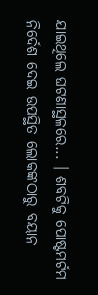ଯାଇଥିଲେ ଘଟଣାସ୍ଥଳରେ... । ଶବଟିକୁ ପୋଷ୍ଟମର୍ଟମ ନିର୍ଦେଶ ଦେଇ ଉପସ୍ଥିତ ଲୋକଙ୍କଠାରୁ ବୟାନ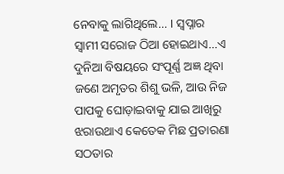ନେବାକୁ ଲାଗିଥିଲେ... । ସ୍ବପ୍ନାର ସ୍ବାମୀ ସରୋଜ ଠିଆ ହୋଇଥାଏ...ଏ ଦୁନିଆ ବିଷୟରେ ସଂପୂର୍ଣ୍ଣ ଅଜ୍ଞ ଥିବା ଜଣେ ଅମୃତର ଶିଶୁ ଭଳି, ଆଉ ନିଜ ପାପକୁ ଘୋଡ଼ାଇବାକୁ ଯାଇ ଆଖିରୁ ଝରାଉଥାଏ କେତେକ ମିଛ ପ୍ରତାରଣା ସଠତାର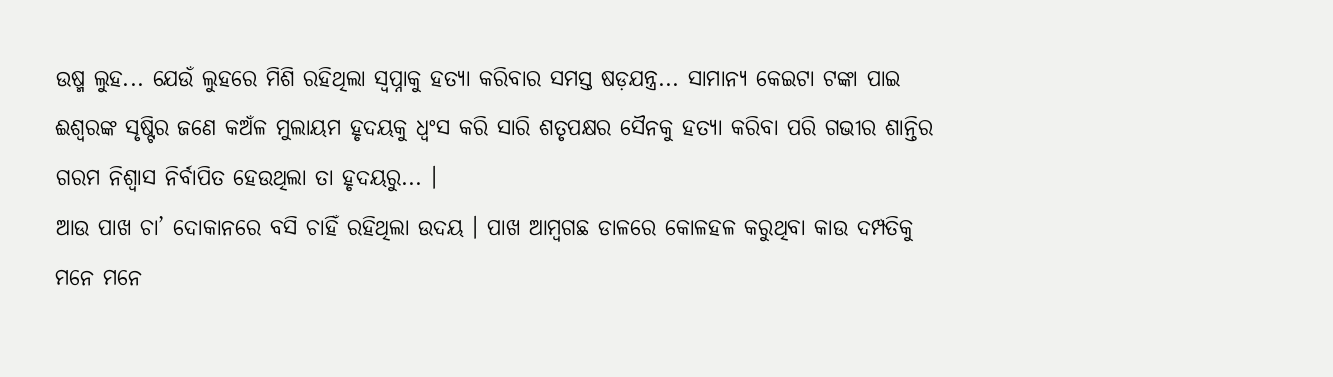ଉଷ୍ମ ଲୁହ... ଯେଉଁ ଲୁହରେ ମିଶି ରହିଥିଲା ସ୍ବପ୍ନାକୁ ହତ୍ୟା କରିବାର ସମସ୍ତ ଷଡ଼ଯନ୍ତ୍ର... ସାମାନ୍ୟ କେଇଟା ଟଙ୍କା ପାଇ ଈଶ୍ବରଙ୍କ ସୃଷ୍ଟିର ଜଣେ କଅଁଳ ମୁଲାୟମ ହୃଦୟକୁ ଧ୍ବଂସ କରି ସାରି ଶତୃପକ୍ଷର ସୈନକୁ ହତ୍ୟା କରିବା ପରି ଗଭୀର ଶାନ୍ତିର ଗରମ ନିଶ୍ବାସ ନିର୍ବାପିତ ହେଉଥିଲା ତା ହୃଦୟରୁ... ।
ଆଉ ପାଖ ଚା’ ଦୋକାନରେ ବସି ଚାହିଁ ରହିଥିଲା ଉଦୟ । ପାଖ ଆମ୍ବଗଛ ଡାଳରେ କୋଳହଳ କରୁଥିବା କାଉ ଦମ୍ପତିକୁ ମନେ ମନେ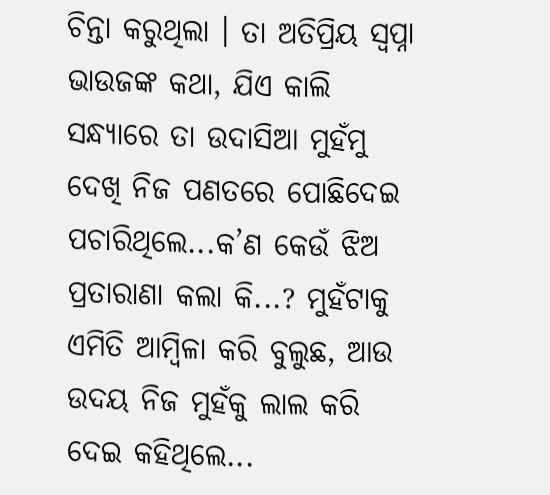ଚିନ୍ତା କରୁଥିଲା । ତା ଅତିପ୍ରିୟ ସ୍ବପ୍ନା ଭାଉଜଙ୍କ କଥା, ଯିଏ କାଲି ସନ୍ଧ୍ୟାରେ ତା ଉଦାସିଆ ମୁହଁମୁ ଦେଖି ନିଜ ପଣତରେ ପୋଛିଦେଇ ପଚାରିଥିଲେ...କ’ଣ କେଉଁ ଝିଅ ପ୍ରତାରାଣା କଲା କି...? ମୁହଁଟାକୁ ଏମିତି ଆମ୍ବିଳା କରି ବୁଲୁଛ, ଆଉ ଉଦୟ ନିଜ ମୁହଁକୁ ଲାଲ କରି ଦେଇ କହିଥିଲେ...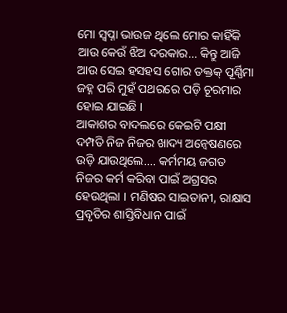ମୋ ସ୍ବପ୍ନା ଭାଉଜ ଥିଲେ ମୋର କାହିଁକି ଆଉ କେଉଁ ଝିଅ ଦରକାର... କିନ୍ତୁ ଆଜି ଆଉ ସେଇ ହସହସ ଗୋର ତକ୍ତକ୍ ପୂର୍ଣ୍ଣିମା ଜହ୍ନ ପରି ମୁହଁ ପଥରରେ ପଡ଼ି ଚୂରମାର ହୋଇ ଯାଇଛି ।
ଆକାଶର ବାଦଲରେ କେଇଟି ପକ୍ଷୀ ଦମ୍ପତି ନିଜ ନିଜର ଖାଦ୍ୟ ଅନ୍ବେଷଣରେ ଉଡ଼ି ଯାଉଥିଲେ.... କର୍ମମୟ ଜଗତ ନିଜର କର୍ମ କରିବା ପାଇଁ ଅଗ୍ରସର ହେଉଥିଲା । ମଣିଷର ସାଇତାନୀ, ରାକ୍ଷାସ ପ୍ରବୃତିର ଶାସ୍ତିବିଧାନ ପାଇଁ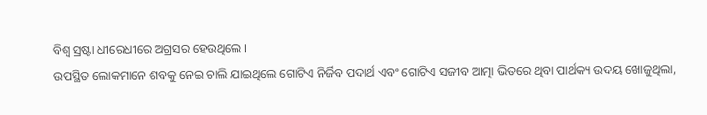ବିଶ୍ବ ସ୍ରଷ୍ଟା ଧୀରେଧୀରେ ଅଗ୍ରସର ହେଉଥିଲେ ।
ଉପସ୍ଥିତ ଲୋକମାନେ ଶବକୁ ନେଇ ଚାଲି ଯାଇଥିଲେ ଗୋଟିଏ ନିର୍ଜିବ ପଦାର୍ଥ ଏବଂ ଗୋଟିଏ ସଜୀବ ଆତ୍ମା ଭିତରେ ଥିବା ପାର୍ଥକ୍ୟ ଉଦୟ ଖୋଜୁଥିଲା,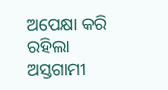ଅପେକ୍ଷା କରି ରହିଲା ଅସ୍ତଗାମୀ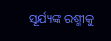ସୂର୍ଯ୍ୟଙ୍କ ରଶ୍ମୀକୁ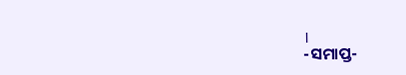।
-ସମାପ୍ତ-